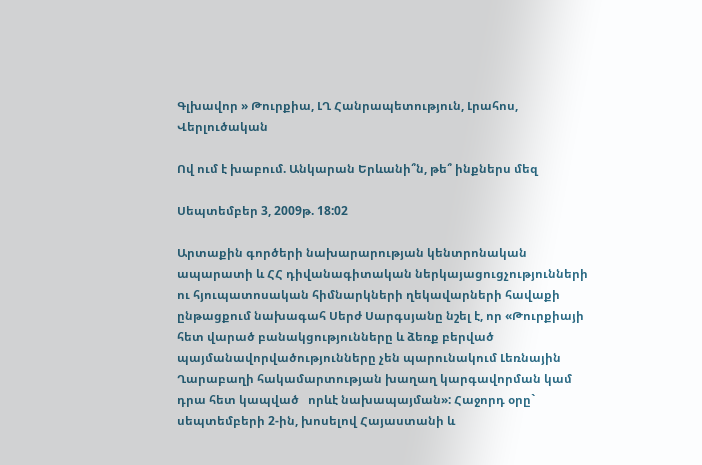Գլխավոր » Թուրքիա, ԼՂ Հանրապետություն, Լրահոս, Վերլուծական

Ով ում է խաբում. Անկարան Երևանի՞ն, թե՞ ինքներս մեզ

Սեպտեմբեր 3, 2009թ. 18:02

Արտաքին գործերի նախարարության կենտրոնական ապարատի և ՀՀ դիվանագիտական ներկայացուցչությունների ու հյուպատոսական հիմնարկների ղեկավարների հավաքի ընթացքում նախագահ Սերժ Սարգսյանը նշել է, որ «Թուրքիայի հետ վարած բանակցությունները և ձեռք բերված պայմանավորվածությունները չեն պարունակում Լեռնային Ղարաբաղի հակամարտության խաղաղ կարգավորման կամ դրա հետ կապված   որևէ նախապայման»: Հաջորդ օրը` սեպտեմբերի 2-ին, խոսելով Հայաստանի և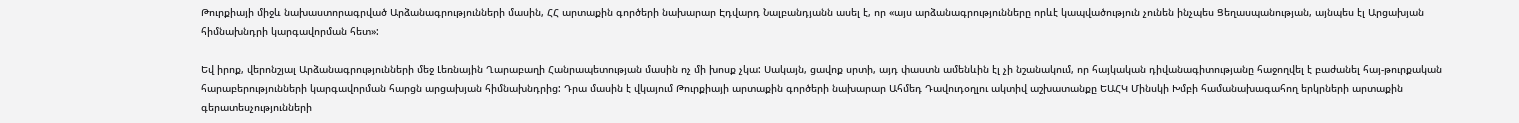Թուրքիայի միջև նախաստորագրված Արձանագրությունների մասին, ՀՀ արտաքին գործերի նախարար Էդվարդ Նալբանդյանն ասել է, որ «այս արձանագրությունները որևէ կապվածություն չունեն ինչպես Ցեղասպանության, այնպես էլ Արցախյան հիմնախնդրի կարգավորման հետ»:

Եվ իրոք, վերոնշյալ Արձանագրությունների մեջ Լեռնային Ղարաբաղի Հանրապետության մասին ոչ մի խոսք չկա: Սակայն, ցավոք սրտի, այդ փաստն ամենևին էլ չի նշանակում, որ հայկական դիվանագիտությանը հաջողվել է բաժանել հայ-թուրքական հարաբերությունների կարգավորման հարցն արցախյան հիմնախնդրից: Դրա մասին է վկայում Թուրքիայի արտաքին գործերի նախարար Ահմեդ Դավուդօղլու ակտիվ աշխատանքը ԵԱՀԿ Մինսկի Խմբի համանախագահող երկրների արտաքին գերատեսչությունների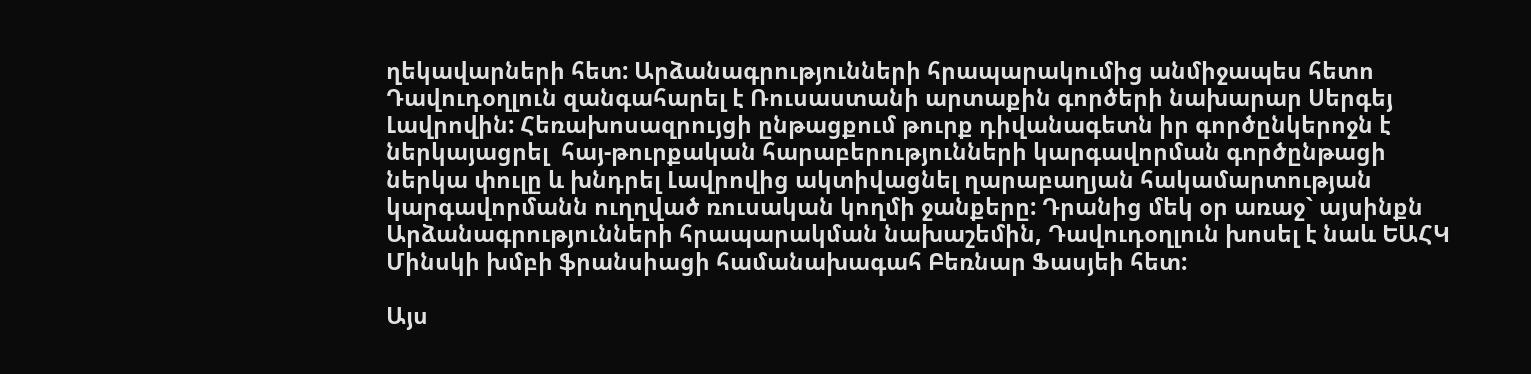ղեկավարների հետ: Արձանագրությունների հրապարակումից անմիջապես հետո Դավուդօղլուն զանգահարել է Ռուսաստանի արտաքին գործերի նախարար Սերգեյ Լավրովին: Հեռախոսազրույցի ընթացքում թուրք դիվանագետն իր գործընկերոջն է ներկայացրել  հայ-թուրքական հարաբերությունների կարգավորման գործընթացի ներկա փուլը և խնդրել Լավրովից ակտիվացնել ղարաբաղյան հակամարտության կարգավորմանն ուղղված ռուսական կողմի ջանքերը: Դրանից մեկ օր առաջ` այսինքն Արձանագրությունների հրապարակման նախաշեմին, Դավուդօղլուն խոսել է նաև ԵԱՀԿ Մինսկի խմբի ֆրանսիացի համանախագահ Բեռնար Ֆասյեի հետ:

Այս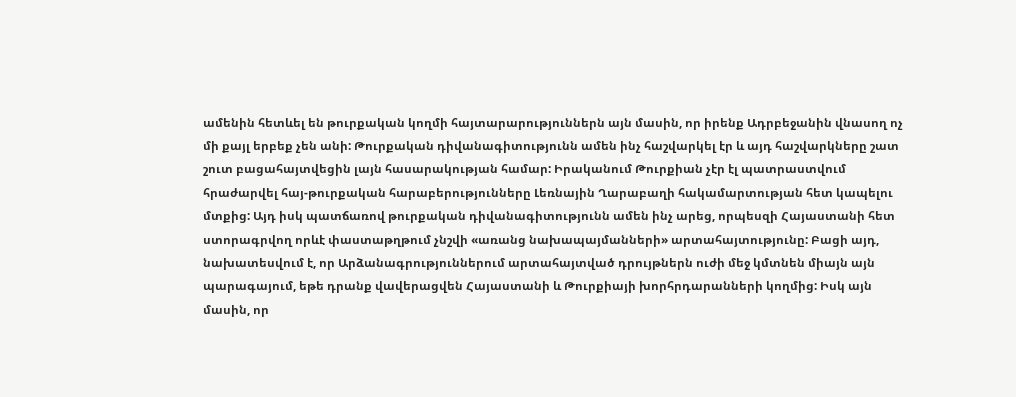ամենին հետևել են թուրքական կողմի հայտարարություններն այն մասին, որ իրենք Ադրբեջանին վնասող ոչ մի քայլ երբեք չեն անի: Թուրքական դիվանագիտությունն ամեն ինչ հաշվարկել էր և այդ հաշվարկները շատ շուտ բացահայտվեցին լայն հասարակության համար: Իրականում Թուրքիան չէր էլ պատրաստվում հրաժարվել հայ-թուրքական հարաբերությունները Լեռնային Ղարաբաղի հակամարտության հետ կապելու մտքից: Այդ իսկ պատճառով թուրքական դիվանագիտությունն ամեն ինչ արեց, որպեսզի Հայաստանի հետ ստորագրվող որևէ փաստաթղթում չնշվի «առանց նախապայմանների» արտահայտությունը: Բացի այդ, նախատեսվում է, որ Արձանագրություններում արտահայտված դրույթներն ուժի մեջ կմտնեն միայն այն պարագայում, եթե դրանք վավերացվեն Հայաստանի և Թուրքիայի խորհրդարանների կողմից: Իսկ այն մասին, որ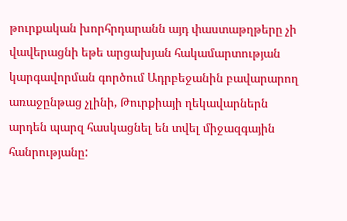թուրքական խորհրդարանն այդ փաստաթղթերը չի վավերացնի եթե արցախյան հակամարտության կարգավորման գործում Ադրբեջանին բավարարող առաջընթաց չլինի, Թուրքիայի ղեկավարներն արդեն պարզ հասկացնել են տվել միջազգային հանրությանը: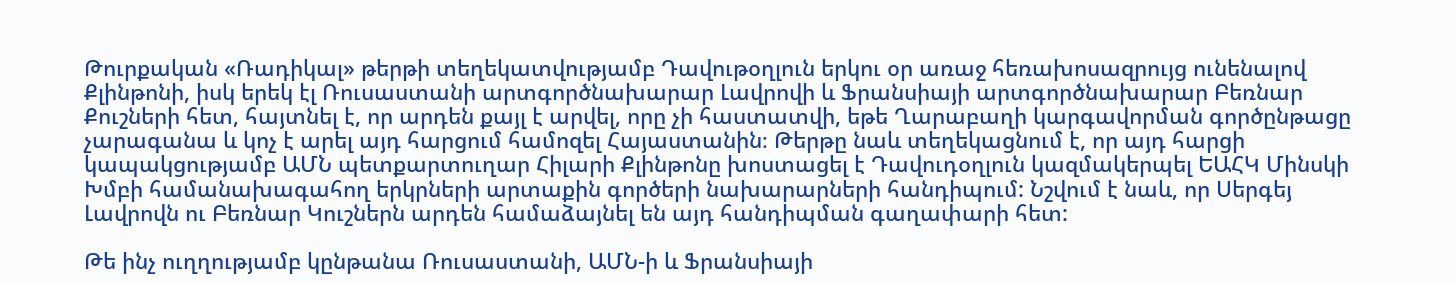Թուրքական «Ռադիկալ» թերթի տեղեկատվությամբ Դավութօղլուն երկու օր առաջ հեռախոսազրույց ունենալով Քլինթոնի, իսկ երեկ էլ Ռուսաստանի արտգործնախարար Լավրովի և Ֆրանսիայի արտգործնախարար Բեռնար Քուշների հետ, հայտնել է, որ արդեն քայլ է արվել, որը չի հաստատվի, եթե Ղարաբաղի կարգավորման գործընթացը չարագանա և կոչ է արել այդ հարցում համոզել Հայաստանին։ Թերթը նաև տեղեկացնում է, որ այդ հարցի կապակցությամբ ԱՄՆ պետքարտուղար Հիլարի Քլինթոնը խոստացել է Դավուդօղլուն կազմակերպել ԵԱՀԿ Մինսկի Խմբի համանախագահող երկրների արտաքին գործերի նախարարների հանդիպում: Նշվում է նաև, որ Սերգեյ Լավրովն ու Բեռնար Կուշներն արդեն համաձայնել են այդ հանդիպման գաղափարի հետ:

Թե ինչ ուղղությամբ կընթանա Ռուսաստանի, ԱՄՆ-ի և Ֆրանսիայի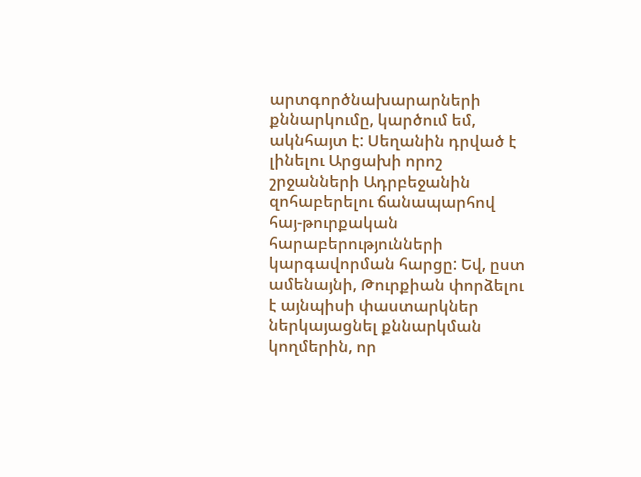արտգործնախարարների քննարկումը, կարծում եմ, ակնհայտ է: Սեղանին դրված է լինելու Արցախի որոշ շրջանների Ադրբեջանին զոհաբերելու ճանապարհով հայ-թուրքական հարաբերությունների կարգավորման հարցը: Եվ, ըստ ամենայնի, Թուրքիան փորձելու է այնպիսի փաստարկներ ներկայացնել քննարկման կողմերին, որ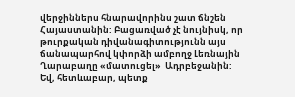վերջիններս հնարավորինս շատ ճնշեն Հայաստանին: Բացառված չէ նույնիսկ, որ թուրքական դիվանագիտությունն այս ճանապարհով կփորձի ամբողջ Լեռնային Ղարաբաղը «մատուցել»  Ադրբեջանին: Եվ, հետևաբար, պետք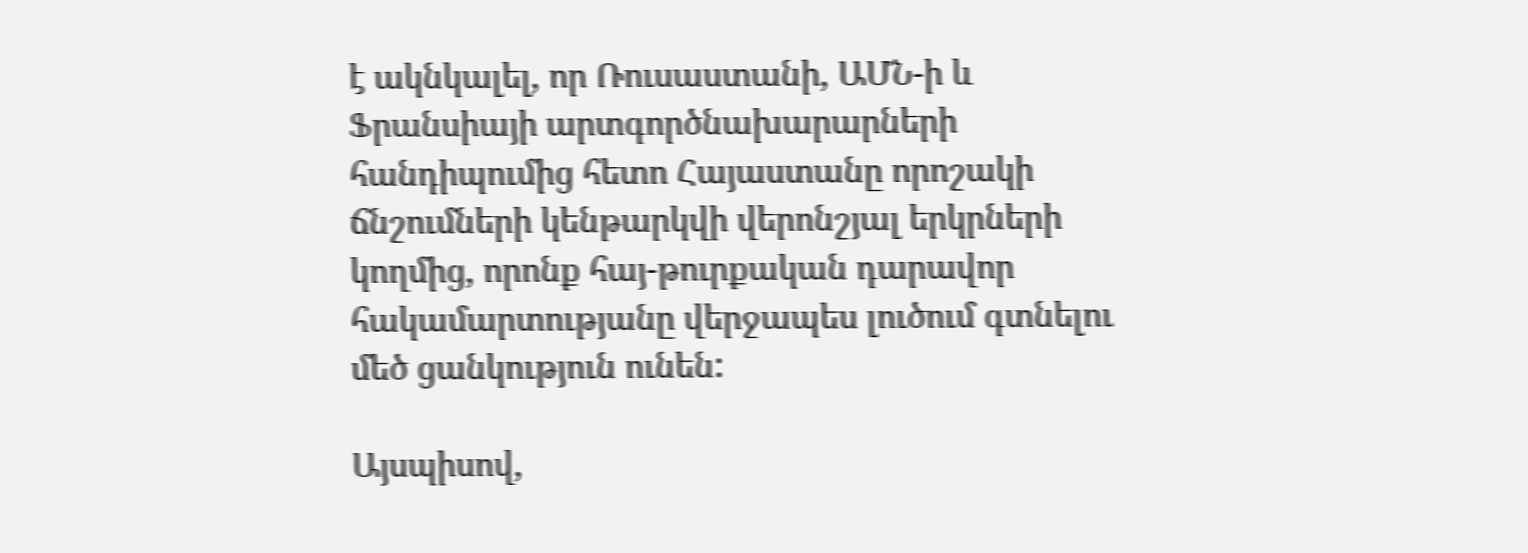է ակնկալել, որ Ռուսաստանի, ԱՄՆ-ի և Ֆրանսիայի արտգործնախարարների հանդիպումից հետո Հայաստանը որոշակի ճնշումների կենթարկվի վերոնշյալ երկրների կողմից, որոնք հայ-թուրքական դարավոր հակամարտությանը վերջապես լուծում գտնելու մեծ ցանկություն ունեն:

Այսպիսով,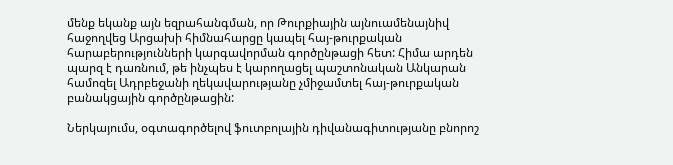մենք եկանք այն եզրահանգման, որ Թուրքիային այնուամենայնիվ հաջողվեց Արցախի հիմնահարցը կապել հայ-թուրքական հարաբերությունների կարգավորման գործընթացի հետ: Հիմա արդեն պարզ է դառնում, թե ինչպես է կարողացել պաշտոնական Անկարան համոզել Ադրբեջանի ղեկավարությանը չմիջամտել հայ-թուրքական բանակցային գործընթացին:

Ներկայումս, օգտագործելով ֆուտբոլային դիվանագիտությանը բնորոշ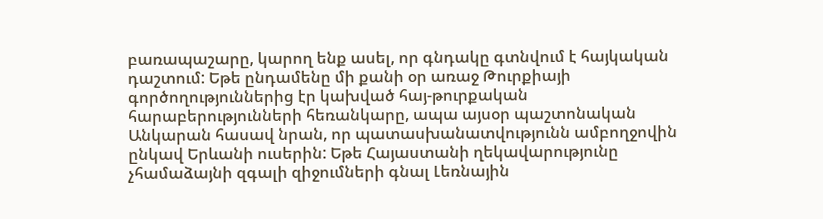բառապաշարը, կարող ենք ասել, որ գնդակը գտնվում է հայկական դաշտում: Եթե ընդամենը մի քանի օր առաջ Թուրքիայի գործողություններից էր կախված հայ-թուրքական հարաբերությունների հեռանկարը, ապա այսօր պաշտոնական Անկարան հասավ նրան, որ պատասխանատվությունն ամբողջովին ընկավ Երևանի ուսերին: Եթե Հայաստանի ղեկավարությունը չհամաձայնի զգալի զիջումների գնալ Լեռնային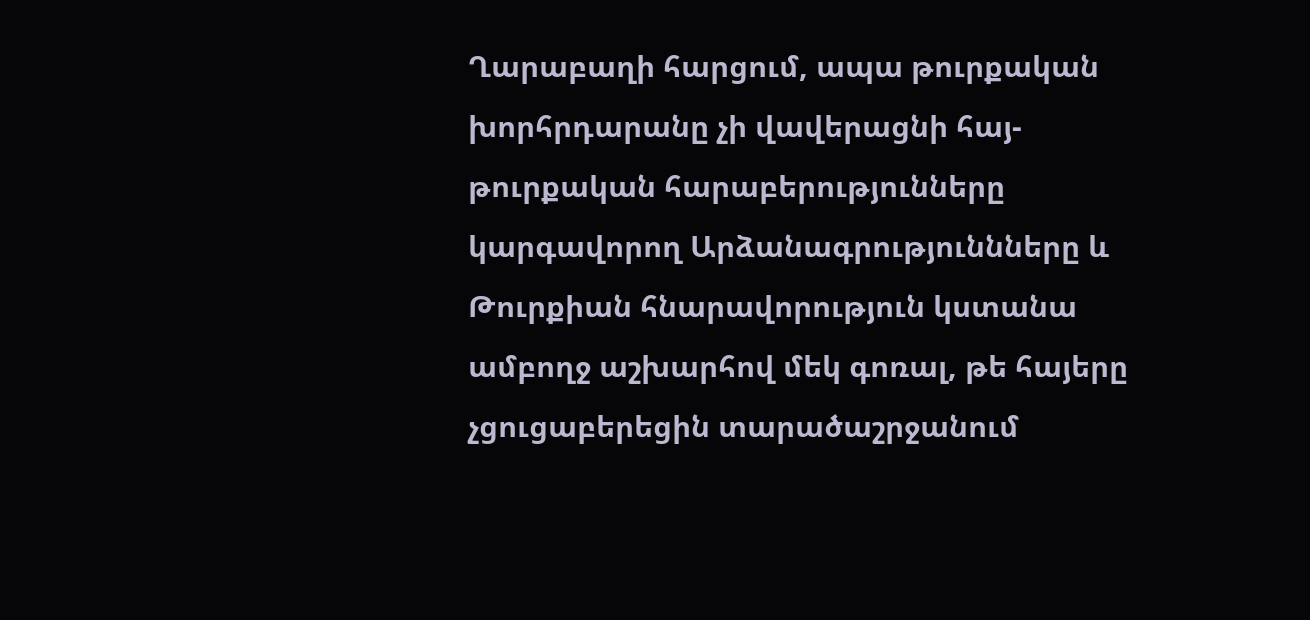Ղարաբաղի հարցում, ապա թուրքական խորհրդարանը չի վավերացնի հայ-թուրքական հարաբերությունները կարգավորող Արձանագրություննները և Թուրքիան հնարավորություն կստանա ամբողջ աշխարհով մեկ գոռալ, թե հայերը չցուցաբերեցին տարածաշրջանում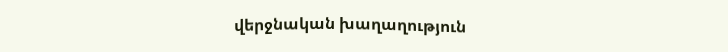վերջնական խաղաղություն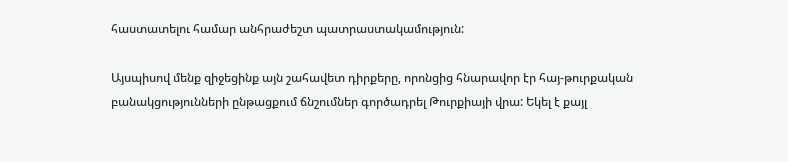հաստատելու համար անհրաժեշտ պատրաստակամություն:

Այսպիսով մենք զիջեցինք այն շահավետ դիրքերը, որոնցից հնարավոր էր հայ-թուրքական բանակցությունների ընթացքում ճնշումներ գործադրել Թուրքիայի վրա: Եկել է քայլ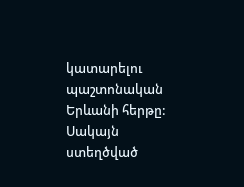կատարելու պաշտոնական Երևանի հերթը: Սակայն ստեղծված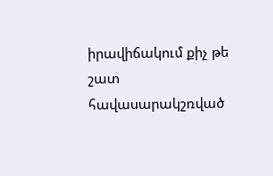իրավիճակում քիչ թե շատ հավասարակշռված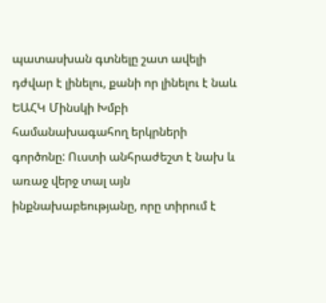պատասխան գտնելը շատ ավելի դժվար է լինելու, քանի որ լինելու է նաև ԵԱՀԿ Մինսկի Խմբի համանախագահող երկրների գործոնը: Ուստի անհրաժեշտ է նախ և առաջ վերջ տալ այն ինքնախաբեությանը, որը տիրում է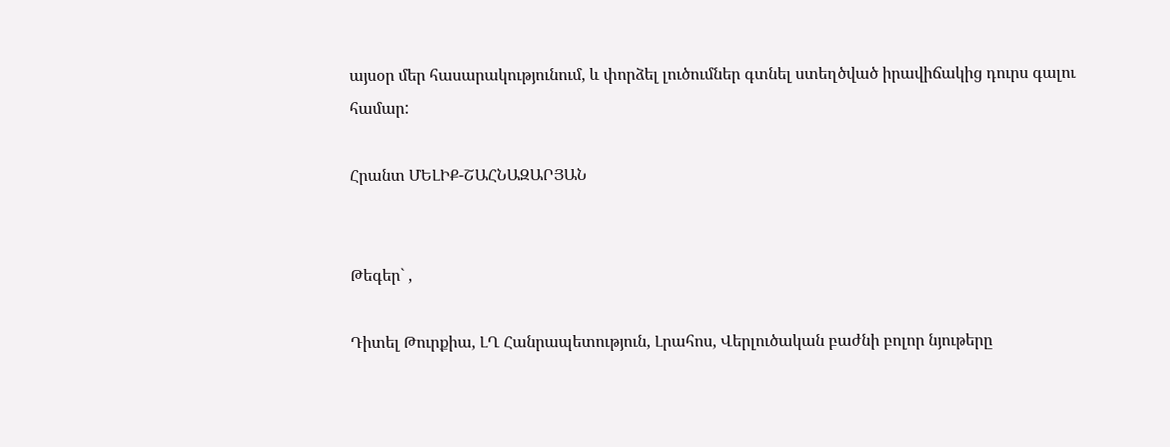այսօր մեր հասարակությունում, և փորձել լուծումներ գտնել ստեղծված իրավիճակից դուրս գալու համար:

Հրանտ ՄԵԼԻՔ-ՇԱՀՆԱԶԱՐՅԱՆ


Թեգեր` ,

Դիտել Թուրքիա, ԼՂ Հանրապետություն, Լրահոս, Վերլուծական բաժնի բոլոր նյութերը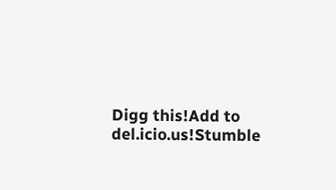Digg this!Add to del.icio.us!Stumble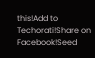this!Add to Techorati!Share on Facebook!Seed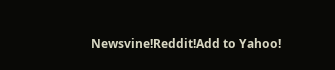Newsvine!Reddit!Add to Yahoo!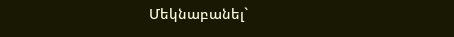Մեկնաբանել`